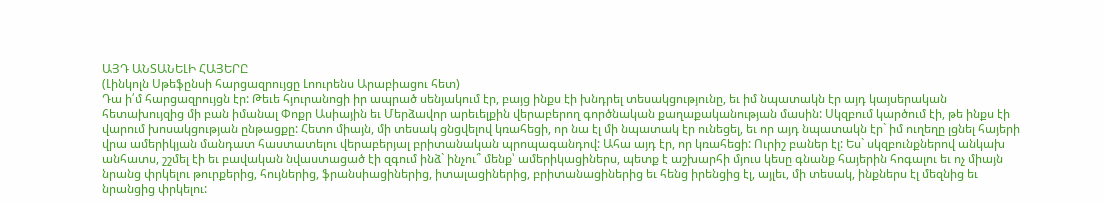ԱՅԴ ԱՆՏԱՆԵԼԻ ՀԱՅԵՐԸ
(Լինկոլն Սթեֆընսի հարցազրույցը Լոուրենս Արաբիացու հետ)
Դա ի՛մ հարցազրույցն էր: Թեւե հյուրանոցի իր ապրած սենյակում էր, բայց ինքս էի խնդրել տեսակցությունը, եւ իմ նպատակն էր այդ կայսերական հետախույզից մի բան իմանալ Փոքր Ասիային եւ Մերձավոր արեւելքին վերաբերող գործնական քաղաքականության մասին: Սկզբում կարծում էի, թե ինքս էի վարում խոսակցության ընթացքը: Հետո միայն, մի տեսակ ցնցվելով կռահեցի, որ նա էլ մի նպատակ էր ունեցել, եւ որ այդ նպատակն էր` իմ ուղեղը լցնել հայերի վրա ամերիկյան մանդատ հաստատելու վերաբերյալ բրիտանական պրոպագանդով: Ահա այդ էր, որ կռահեցի: Ուրիշ բաներ էլ: Ես` սկզբունքներով անկախ անհատս, շշմել էի եւ բավական նվաստացած էի զգում ինձ` ինչու՞ մենք՝ ամերիկացիներս, պետք է աշխարհի մյուս կեսը գնանք հայերին հոգալու եւ ոչ միայն նրանց փրկելու թուրքերից, հույներից, ֆրանսիացիներից, իտալացիներից, բրիտանացիներից եւ հենց իրենցից էլ, այլեւ, մի տեսակ, ինքներս էլ մեզնից եւ նրանցից փրկելու: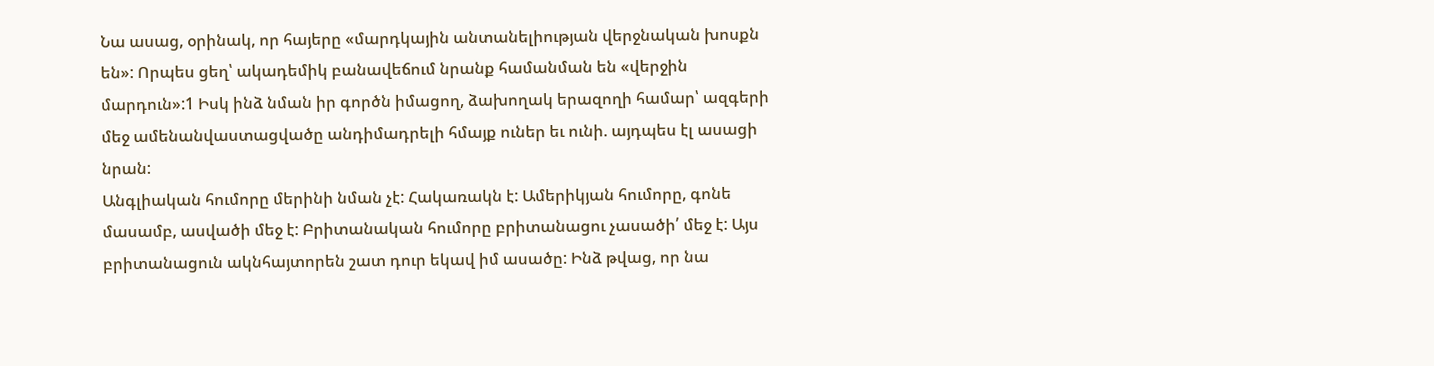Նա ասաց, օրինակ, որ հայերը «մարդկային անտանելիության վերջնական խոսքն են»: Որպես ցեղ՝ ակադեմիկ բանավեճում նրանք համանման են «վերջին մարդուն»:1 Իսկ ինձ նման իր գործն իմացող, ձախողակ երազողի համար՝ ազգերի մեջ ամենանվաստացվածը անդիմադրելի հմայք ուներ եւ ունի. այդպես էլ ասացի նրան:
Անգլիական հումորը մերինի նման չէ: Հակառակն է: Ամերիկյան հումորը, գոնե մասամբ, ասվածի մեջ է: Բրիտանական հումորը բրիտանացու չասածի՛ մեջ է: Այս բրիտանացուն ակնհայտորեն շատ դուր եկավ իմ ասածը: Ինձ թվաց, որ նա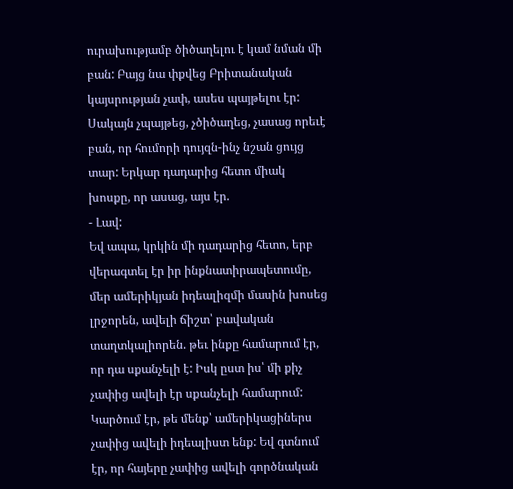ուրախությամբ ծիծաղելու է կամ նման մի բան: Բայց նա փքվեց Բրիտանական կայսրության չափ, ասես պայթելու էր: Սակայն չպայթեց, չծիծաղեց, չասաց որեւէ բան, որ հումորի դույզն-ինչ նշան ցույց տար: Երկար դադարից հետո միակ խոսքը, որ ասաց, այս էր.
- Լավ:
Եվ ապա, կրկին մի դադարից հետո, երբ վերագտել էր իր ինքնատիրապետումը, մեր ամերիկյան իդեալիզմի մասին խոսեց լրջորեն, ավելի ճիշտ՝ բավական տաղտկալիորեն. թեւ ինքը համարում էր, որ դա սքանչելի է: Իսկ ըստ իս՝ մի քիչ չափից ավելի էր սքանչելի համարում: Կարծում էր, թե մենք՝ ամերիկացիներս չափից ավելի իդեալիստ ենք: Եվ գտնում էր, որ հայերը չափից ավելի գործնական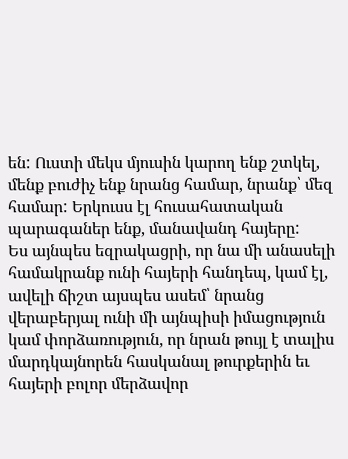են: Ուստի մեկս մյուսին կարող ենք շտկել, մենք բուժիչ ենք նրանց համար, նրանք՝ մեզ համար: Երկուսս էլ հուսահատական պարագաներ ենք, մանավանդ հայերը:
Ես այնպես եզրակացրի, որ նա մի անասելի համակրանք ունի հայերի հանդեպ, կամ էլ, ավելի ճիշտ այսպես ասեմ՝ նրանց վերաբերյալ ունի մի այնպիսի իմացություն կամ փորձառություն, որ նրան թույլ է տալիս մարդկայնորեն հասկանալ թուրքերին եւ հայերի բոլոր մերձավոր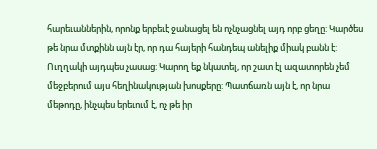հարեւաններին, որոնք երբեւէ ջանացել են ոչնչացնել այդ որբ ցեղը: Կարծես թե նրա մտքինն այն էր, որ դա հայերի հանդեպ անելիք միակ բանն է: Ուղղակի այդպես չասաց: Կարող եք նկատել, որ շատ էլ ազատորեն չեմ մեջբերում այս հեղինակության խոսքերը: Պատճառն այն է, որ նրա մեթոդը, ինչպես երեւում է, ոչ թե իր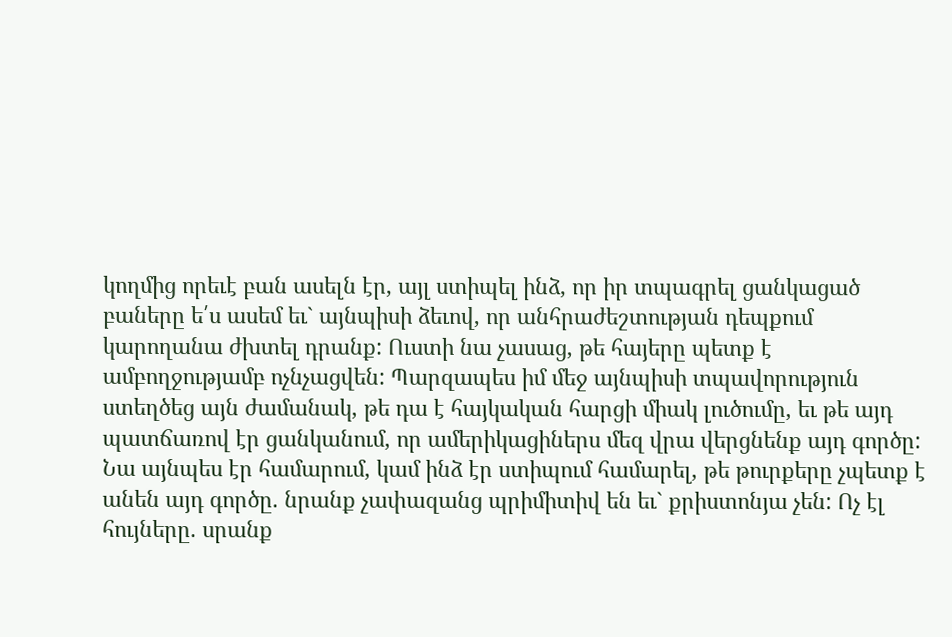կողմից որեւէ բան ասելն էր, այլ ստիպել ինձ, որ իր տպագրել ցանկացած բաները ե՛ս ասեմ եւ` այնպիսի ձեւով, որ անհրաժեշտության դեպքում կարողանա ժխտել դրանք: Ուստի նա չասաց, թե հայերը պետք է ամբողջությամբ ոչնչացվեն: Պարզապես իմ մեջ այնպիսի տպավորություն ստեղծեց այն ժամանակ, թե դա է հայկական հարցի միակ լուծումը, եւ թե այդ պատճառով էր ցանկանում, որ ամերիկացիներս մեզ վրա վերցնենք այդ գործը:
Նա այնպես էր համարում, կամ ինձ էր ստիպում համարել, թե թուրքերը չպետք է անեն այդ գործը. նրանք չափազանց պրիմիտիվ են եւ` քրիստոնյա չեն: Ոչ էլ հույները. սրանք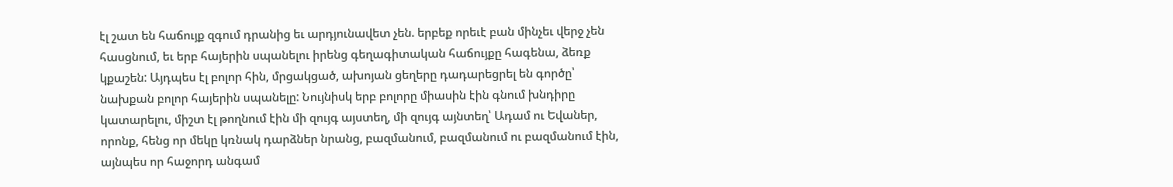էլ շատ են հաճույք զգում դրանից եւ արդյունավետ չեն. երբեք որեւէ բան մինչեւ վերջ չեն հասցնում, եւ երբ հայերին սպանելու իրենց գեղագիտական հաճույքը հագենա, ձեռք կքաշեն: Այդպես էլ բոլոր հին, մրցակցած, ախոյան ցեղերը դադարեցրել են գործը՝ նախքան բոլոր հայերին սպանելը: Նույնիսկ երբ բոլորը միասին էին գնում խնդիրը կատարելու, միշտ էլ թողնում էին մի զույգ այստեղ, մի զույգ այնտեղ՝ Ադամ ու Եվաներ, որոնք, հենց որ մեկը կռնակ դարձներ նրանց, բազմանում, բազմանում ու բազմանում էին, այնպես որ հաջորդ անգամ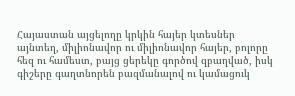Հայաստան այցելողը կրկին հայեր կտեսներ այնտեղ, միլիոնավոր ու միլիոնավոր հայեր, բոլորը հեզ ու համեստ, բայց ցերեկը գործով զբաղված, իսկ գիշերը գաղտնորեն բազմանալով ու կամացուկ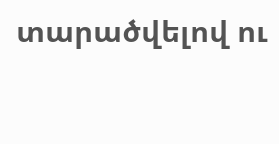տարածվելով ու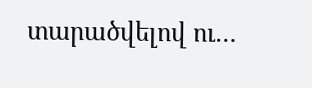տարածվելով ու…